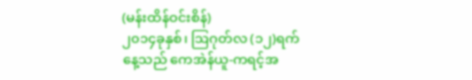(မန်းထိန်ဝင်းစိန်)
၂၀၁၄ခုနှစ်၊ ဩဂုတ်လ (၁၂)ရက်နေ့သည် ကေအဲန်ယူ-ကရင့်အ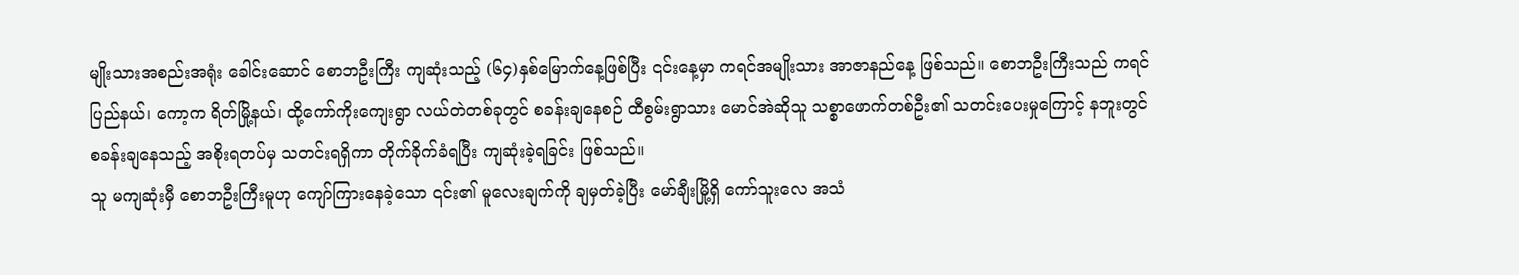မျိုးသားအစည်းအရုံး ခေါင်းဆောင် စောဘဦးကြီး ကျဆုံးသည့် (၆၄)နှစ်မြောက်နေ့ဖြစ်ပြီး ၎င်းနေ့မှာ ကရင်အမျိုးသား အာဇာနည်နေ့ ဖြစ်သည်။ စောဘဦးကြီးသည် ကရင်ပြည်နယ်၊ ကော့က ရိတ်မြို့နယ်၊ ထို့ကော်ကိုးကျေးရွာ လယ်တဲတစ်ခုတွင် စခန်းချနေစဉ် ထီစွမ်းရွာသား မောင်အဲဆိုသူ သစ္စာဖောက်တစ်ဦး၏ သတင်းပေးမှုကြောင့် နဘူးတွင် စခန်းချနေသည့် အစိုးရတပ်မှ သတင်းရရှိကာ တိုက်ခိုက်ခံရပြီး ကျဆုံးခဲ့ရခြင်း ဖြစ်သည်။
သူ မကျဆုံးမှီ စောဘဦးကြီးမူဟု ကျော်ကြားနေခဲ့သော ၎င်း၏ မူလေးချက်ကို ချမှတ်ခဲ့ပြီး မော်ချီးမြို့ရှိ ကော်သူးလေ အသံ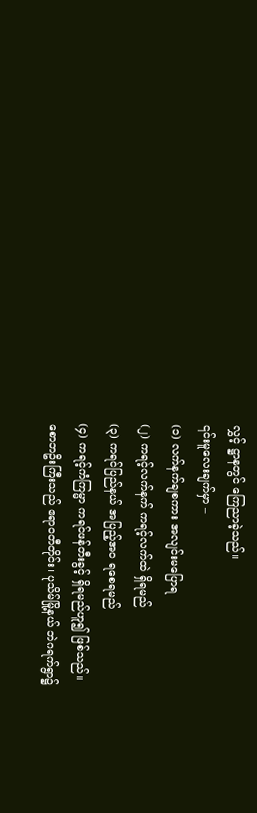လွှင့် ဋ္ဌာနတွင် ကြေညာခဲ့သည်။
၎င်းမူလေးချက်မှာ –
(၁) လက်နက်ချစကား အလျင်းမပြောရ
(၂) ကရင့်လက်နက် ကရင့်လက်ထဲ ရှိရမည်
(၃) ကရင်ပြည်နယ် အပြည့်အဝ ရစေရမည်
(၄) ကရင့်ကံကြမ္မာ ကရင်ဖန်တီးခွင့် ရှိရမည်ဟူ၍ ဖြစ်သည်။
စောဘဦးကြီးသည် ဧရာဝတီတိုင်း၊ ပုသိမ်မြို့နယ် ဘဲဂရက်ရွာ၌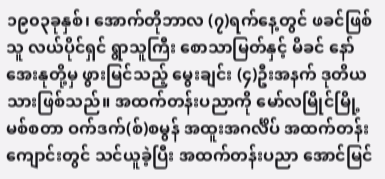၁၉၀၃ခုနှစ်၊ အောက်တိုဘာလ (၇)ရက်နေ့တွင် ဖခင်ဖြစ်သူ လယ်ပိုင်ရှင် ရွာသူကြီး စောသာမြတ်နှင့် မိခင် နော်အေးနုတို့မှ ဖွားမြင်သည့် မွေးချင်း (၄)ဦးအနက် ဒုတိယသားဖြစ်သည်။ အထက်တန်းပညာကို မော်လမြိုင်မြို့ မစ်စတာ ဝက်ဒက်(စ်)စမွန် အထူးအဂင်္လိပ် အထက်တန်းကျောင်းတွင် သင်ယူခဲ့ပြီး အထက်တန်းပညာ အောင်မြင်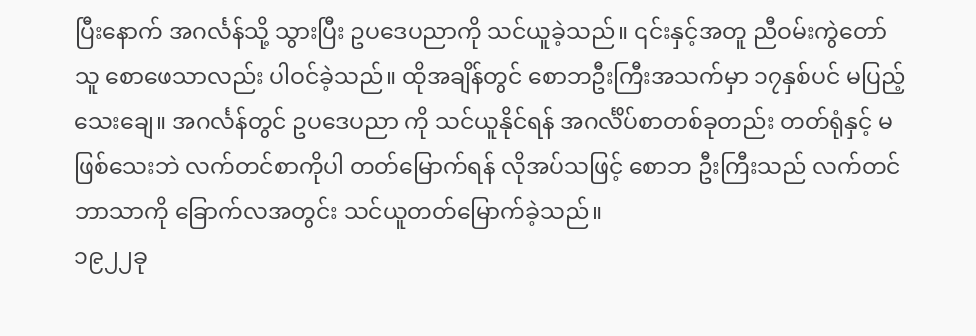ပြီးနောက် အဂင်္လန်သို့ သွားပြီး ဥပဒေပညာကို သင်ယူခဲ့သည်။ ၎င်းနှင့်အတူ ညီဝမ်းကွဲတော်သူ စောဖေသာလည်း ပါဝင်ခဲ့သည်။ ထိုအချိန်တွင် စောဘဦးကြီးအသက်မှာ ၁၇နှစ်ပင် မပြည့်သေးချေ။ အဂင်္လန်တွင် ဥပဒေပညာ ကို သင်ယူနိုင်ရန် အဂင်္လိပ်စာတစ်ခုတည်း တတ်ရုံနှင့် မဖြစ်သေးဘဲ လက်တင်စာကိုပါ တတ်မြောက်ရန် လိုအပ်သဖြင့် စောဘ ဦးကြီးသည် လက်တင်ဘာသာကို ခြောက်လအတွင်း သင်ယူတတ်မြောက်ခဲ့သည်။
၁၉၂၂ခု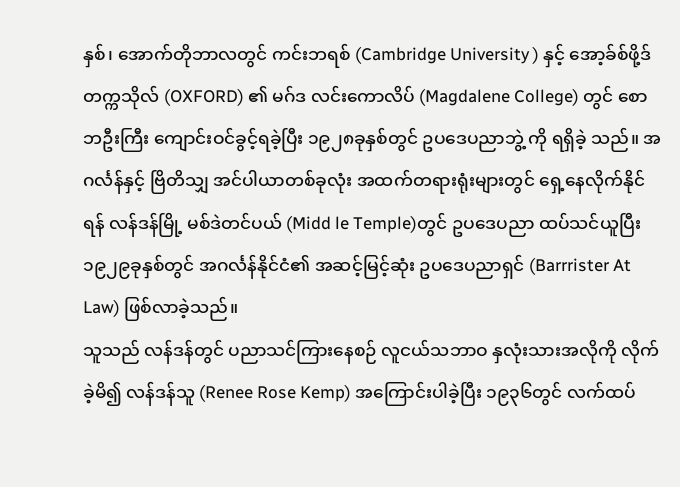နှစ်၊ အောက်တိုဘာလတွင် ကင်းဘရစ် (Cambridge University ) နှင့် အော့ခ်စ်ဖို့ဒ်တက္ကသိုလ် (OXFORD) ၏ မဂ်ဒ လင်းကောလိပ် (Magdalene College) တွင် စောဘဦးကြီး ကျောင်းဝင်ခွင့်ရခဲ့ပြီး ၁၉၂၈ခုနှစ်တွင် ဥပဒေပညာဘွဲ့ ကို ရရှိခဲ့ သည်။ အဂင်္လန်နှင့် ဗြိတိသျှ အင်ပါယာတစ်ခုလုံး အထက်တရားရုံးများတွင် ရှေ့နေလိုက်နိုင်ရန် လန်ဒန်မြို့ မစ်ဒဲတင်ပယ် (Midd le Temple)တွင် ဥပဒေပညာ ထပ်သင်ယူပြီး ၁၉၂၉ခုနှစ်တွင် အဂင်္လန်နိုင်ငံ၏ အဆင့်မြင့်ဆုံး ဥပဒေပညာရှင် (Barrrister At Law) ဖြစ်လာခဲ့သည်။
သူသည် လန်ဒန်တွင် ပညာသင်ကြားနေစဉ် လူငယ်သဘာဝ နှလုံးသားအလိုကို လိုက်ခဲ့မိ၍ လန်ဒန်သူ (Renee Rose Kemp) အကြောင်းပါခဲ့ပြီး ၁၉၃၆တွင် လက်ထပ်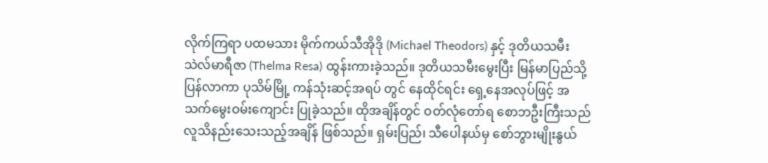လိုက်ကြရာ ပထမသား မိုက်ကယ်သီအိုဒို (Michael Theodors) နှင့် ဒုတိယသမီး သဲလ်မာရီဇာ (Thelma Resa) ထွန်းကားခဲ့သည်။ ဒုတိယသမီးမွေးပြီး မြန်မာပြည်သို့ ပြန်လာကာ ပုသိမ်မြို့ ကန်သုံးဆင့်အရပ် တွင် နေထိုင်ရင်း ရှေ့နေအလုပ်ဖြင့် အသက်မွေးဝမ်းကျောင်း ပြုခဲ့သည်။ ထိုအချိန်တွင် ဝတ်လုံတော်ရ စောဘဦးကြီးသည် လူသိနည်းသေးသည့်အချိန် ဖြစ်သည်။ ရှမ်းပြည်၊ သီပေါနယ်မှ စော်ဘွားမျိုးနွယ်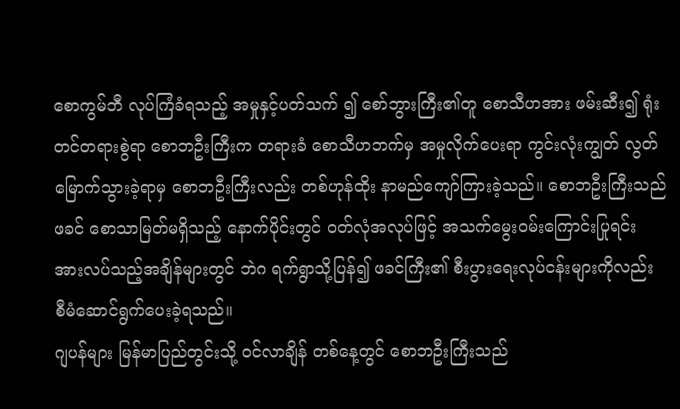စောကွမ်ဘီ လုပ်ကြံခံရသည့် အမှုနှင့်ပတ်သက် ၍ စော်ဘွားကြီး၏တူ စောသီဟအား ဖမ်းဆီး၍ ရုံးတင်တရားစွဲရာ စောဘဦးကြီးက တရားခံ စောသီဟဘက်မှ အမှုလိုက်ပေးရာ ကွင်းလုံးကျွတ် လွတ်မြောက်သွားခဲ့ရာမှ စောဘဦးကြီးလည်း တစ်ဟုန်ထိုး နာမည်ကျော်ကြားခဲ့သည်။ စောဘဦးကြီးသည် ဖခင် စောသာမြတ်မရှိသည့် နောက်ပိုင်းတွင် ဝတ်လုံအလုပ်ဖြင့် အသက်မွေးဝမ်းကြောင်းပြုရင်း အားလပ်သည့်အချိန်များတွင် ဘဲဂ ရက်ရွာသို့ပြန်၍ ဖခင်ကြီး၏ စီးပွားရေးလုပ်ငန်းများကိုလည်း စီမံဆောင်ရွက်ပေးခဲ့ရသည်။
ဂျပန်များ မြန်မာပြည်တွင်းသို့ ဝင်လာချိန် တစ်နေ့တွင် စောဘဦးကြီးသည်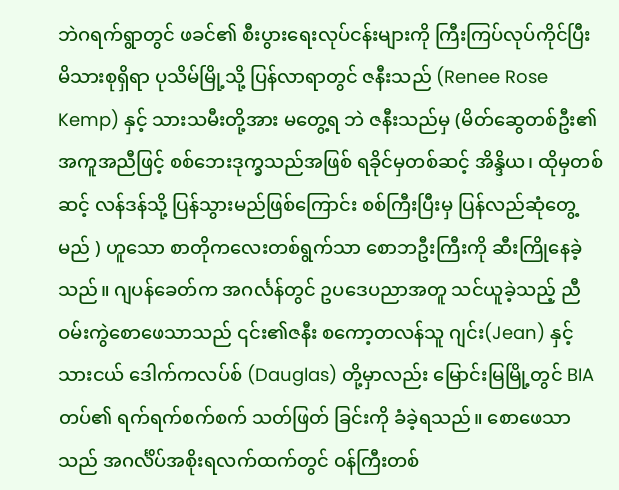ဘဲဂရက်ရွာတွင် ဖခင်၏ စီးပွားရေးလုပ်ငန်းများကို ကြီးကြပ်လုပ်ကိုင်ပြီး မိသားစုရှိရာ ပုသိမ်မြို့သို့ ပြန်လာရာတွင် ဇနီးသည် (Renee Rose Kemp) နှင့် သားသမီးတို့အား မတွေ့ရ ဘဲ ဇနီးသည်မှ (မိတ်ဆွေတစ်ဦး၏ အကူအညီဖြင့် စစ်ဘေးဒုက္ခသည်အဖြစ် ရခိုင်မှတစ်ဆင့် အိန္ဒိယ၊ ထိုမှတစ်ဆင့် လန်ဒန်သို့ ပြန်သွားမည်ဖြစ်ကြောင်း စစ်ကြီးပြီးမှ ပြန်လည်ဆုံတွေ့မည် ) ဟူသော စာတိုကလေးတစ်ရွက်သာ စောဘဦးကြီးကို ဆီးကြိုနေခဲ့ သည်။ ဂျပန်ခေတ်က အဂင်္လန်တွင် ဥပဒေပညာအတူ သင်ယူခဲ့သည့် ညီဝမ်းကွဲစောဖေသာသည် ၎င်း၏ဇနီး စကော့တလန်သူ ဂျင်း(Jean) နှင့် သားငယ် ဒေါက်ကလပ်စ် (Dauglas) တို့မှာလည်း မြောင်းမြမြို့တွင် BIA တပ်၏ ရက်ရက်စက်စက် သတ်ဖြတ် ခြင်းကို ခံခဲ့ရသည်။ စောဖေသာသည် အဂင်္လိပ်အစိုးရလက်ထက်တွင် ဝန်ကြီးတစ်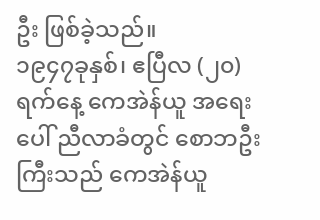ဦး ဖြစ်ခဲ့သည်။
၁၉၄၇ခုနှစ်၊ ဧပြီလ (၂၀)ရက်နေ့ ကေအဲန်ယူ အရေးပေါ် ညီလာခံတွင် စောဘဦးကြီးသည် ကေအဲန်ယူ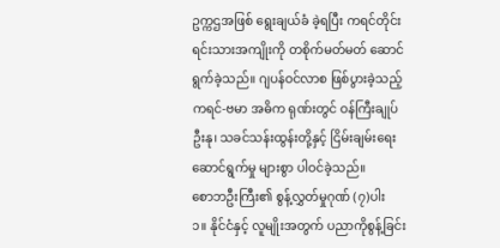ဥက္ကဌအဖြစ် ရွေးချယ်ခံ ခဲ့ရပြီး ကရင်တိုင်းရင်းသားအကျိုးကို တစိုက်မတ်မတ် ဆောင်ရွက်ခဲ့သည်။ ဂျပန်ဝင်လာစ ဖြစ်ပွားခဲ့သည့် ကရင်-ဗမာ အဓိက ရုဏ်းတွင် ဝန်ကြီးချုပ်ဦးနု၊ သခင်သန်းထွန်းတို့နှင့် ငြိမ်းချမ်းရေးဆောင်ရွက်မှု များစွာ ပါဝင်ခဲ့သည်။
စောဘဦးကြီး၏ စွန့်လွှတ်မှုဂုဏ် (၇)ပါး
၁။ နိုင်ငံနှင့် လူမျိုးအတွက် ပညာကိုစွန့်ခြင်း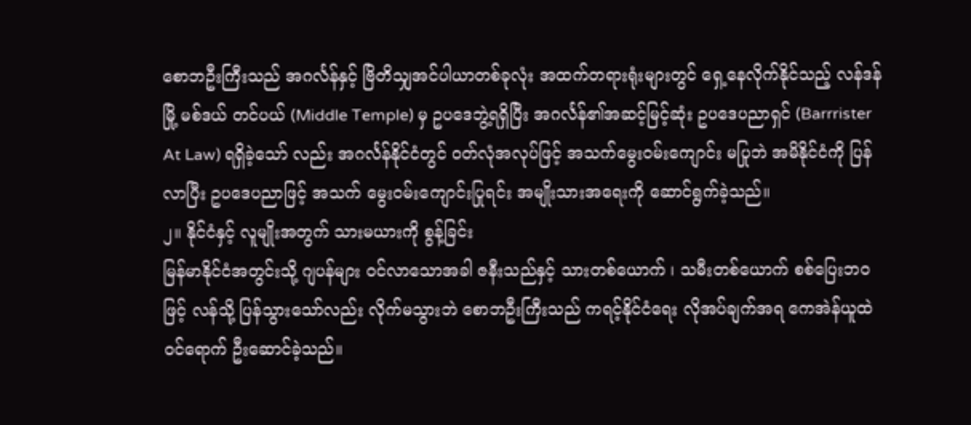စောဘဦးကြီးသည် အဂင်္လန်နှင့် ဗြိတိသျှအင်ပါယာတစ်ခုလုံး အထက်တရားရုံးများတွင် ရှေ့နေလိုက်နိုင်သည့် လန်ဒန်မြို့ မစ်ဒယ် တင်ပယ် (Middle Temple) မှ ဥပဒေဘွဲ့ရရှိပြီး အဂင်္လန်၏အဆင့်မြင့်ဆုံး ဥပဒေပညာရှင် (Barrrister At Law) ရရှိခဲ့သော် လည်း အဂင်္လန်နိုင်ငံတွင် ဝတ်လုံအလုပ်ဖြင့် အသက်မွေးဝမ်းကျောင်း မပြုဘဲ အမိနိုင်ငံကို ပြန်လာပြီး ဥပဒေပညာဖြင့် အသက် မွေးဝမ်းကျောင်းပြုရင်း အမျိုးသားအရေးကို ဆောင်ရွက်ခဲ့သည်။
၂။ နိုင်ငံနှင့် လူမျိုးအတွက် သားမယားကို စွန့်ခြင်း
မြန်မာနိုင်ငံအတွင်းသို့ ဂျပန်များ ဝင်လာသောအခါ ဇနီးသည်နှင့် သားတစ်ယောက် ၊ သမီးတစ်ယောက် စစ်ပြေးဘဝဖြင့် လန်သို့ ပြန်သွားသော်လည်း လိုက်မသွားဘဲ စောဘဦးကြီးသည် ကရင့်နိုင်ငံရေး လိုအပ်ချက်အရ ကေအဲန်ယူထဲ ဝင်ရောက် ဦးဆောင်ခဲ့သည်။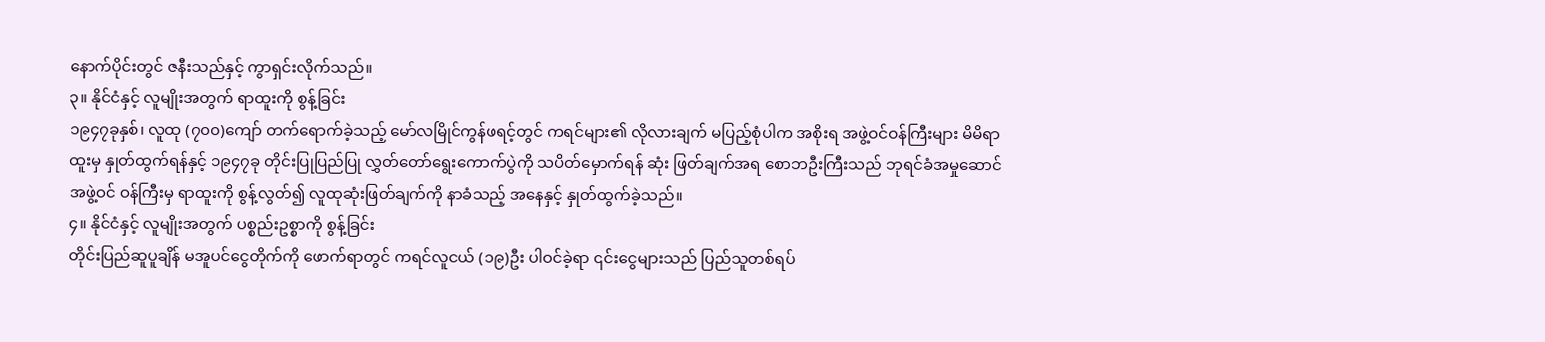နောက်ပိုင်းတွင် ဇနီးသည်နှင့် ကွာရှင်းလိုက်သည်။
၃။ နိုင်ငံနှင့် လူမျိုးအတွက် ရာထူးကို စွန့်ခြင်း
၁၉၄၇ခုနှစ်၊ လူထု (၇၀၀)ကျော် တက်ရောက်ခဲ့သည့် မော်လမြိုင်ကွန်ဖရင့်တွင် ကရင်များ၏ လိုလားချက် မပြည့်စုံပါက အစိုးရ အဖွဲ့ဝင်ဝန်ကြီးများ မိမိရာထူးမှ နှုတ်ထွက်ရန်နှင့် ၁၉၄၇ခု တိုင်းပြုပြည်ပြု လွှတ်တော်ရွေးကောက်ပွဲကို သပိတ်မှောက်ရန် ဆုံး ဖြတ်ချက်အရ စောဘဦးကြီးသည် ဘုရင်ခံအမှုဆောင်အဖွဲ့ဝင် ဝန်ကြီးမှ ရာထူးကို စွန့်လွတ်၍ လူထုဆုံးဖြတ်ချက်ကို နာခံသည့် အနေနှင့် နှုတ်ထွက်ခဲ့သည်။
၄။ နိုင်ငံနှင့် လူမျိုးအတွက် ပစ္စည်းဥစ္စာကို စွန့်ခြင်း
တိုင်းပြည်ဆူပူချိန် မအူပင်ငွေတိုက်ကို ဖောက်ရာတွင် ကရင်လူငယ် (၁၉)ဦး ပါဝင်ခဲ့ရာ ၎င်းငွေများသည် ပြည်သူတစ်ရပ်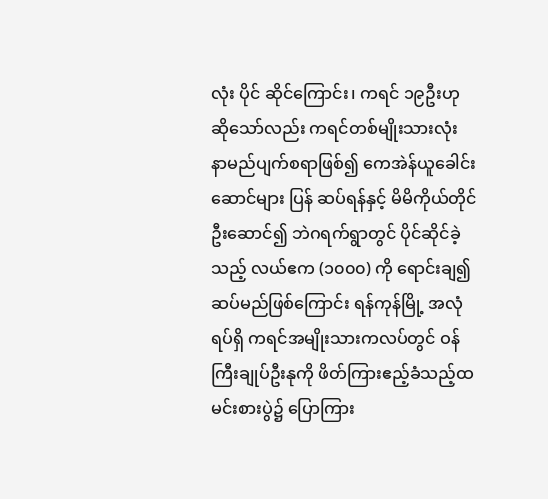လုံး ပိုင် ဆိုင်ကြောင်း၊ ကရင် ၁၉ဦးဟု ဆိုသော်လည်း ကရင်တစ်မျိုးသားလုံး နာမည်ပျက်စရာဖြစ်၍ ကေအဲန်ယူခေါင်းဆောင်များ ပြန် ဆပ်ရန်နှင့် မိမိကိုယ်တိုင် ဦးဆောင်၍ ဘဲဂရက်ရွာတွင် ပိုင်ဆိုင်ခဲ့သည့် လယ်ဧက (၁၀၀၀) ကို ရောင်းချ၍ ဆပ်မည်ဖြစ်ကြောင်း ရန်ကုန်မြို့ အလုံရပ်ရှိ ကရင်အမျိုးသားကလပ်တွင် ဝန်ကြီးချုပ်ဦးနုကို ဖိတ်ကြားဧည့်ခံသည့်ထမင်းစားပွဲ၌ ပြောကြား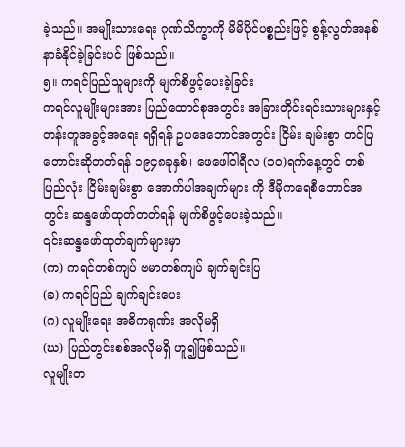ခဲ့သည်။ အမျိုးသားရေး ဂုဏ်သိက္ခာကို မိမိပိုင်ပစ္စည်းဖြင့် စွန့်လွတ်အနစ်နာခံနိုင်ခဲ့ခြင်းပင် ဖြစ်သည်။
၅။ ကရင်ပြည်သူများကို မျက်စိဖွင့်ပေးခဲ့ခြင်း
ကရင်လူမျိုးများအား ပြည်ထောင်စုအတွင်း အခြားတိုင်းရင်းသားများနှင့် တန်းတူအခွင့်အရေး ရရှိရန် ဥပဒေဘောင်အတွင်း ငြိမ်း ချမ်းစွာ တင်ပြတောင်းဆိုတတ်ရန် ၁၉၄၈ခုနှစ်၊ ဖေဖေါ်ဝါရီလ (၁၀)ရက်နေ့တွင် တစ်ပြည်လုံး ငြိမ်းချမ်းစွာ အောက်ပါအချက်များ ကို ဒီမိုကရေစီဘောင်အတွင်း ဆန္ဒဖော်ထုတ်တတ်ရန် မျက်စိဖွင့်ပေးခဲ့သည်။
၎င်းဆန္ဒဖော်ထုတ်ချက်များမှာ
(က) ကရင်တစ်ကျပ် ဗမာတစ်ကျပ် ချက်ချင်းပြ
(ခ) ကရင်ပြည် ချက်ချင်းပေး
(ဂ) လူမျိုးရေး အဓိကရုဏ်း အလိုမရှိ
(ဃ) ပြည်တွင်းစစ်အလိုမရှိ ဟူ၍ဖြစ်သည်။
လူမျိုးတ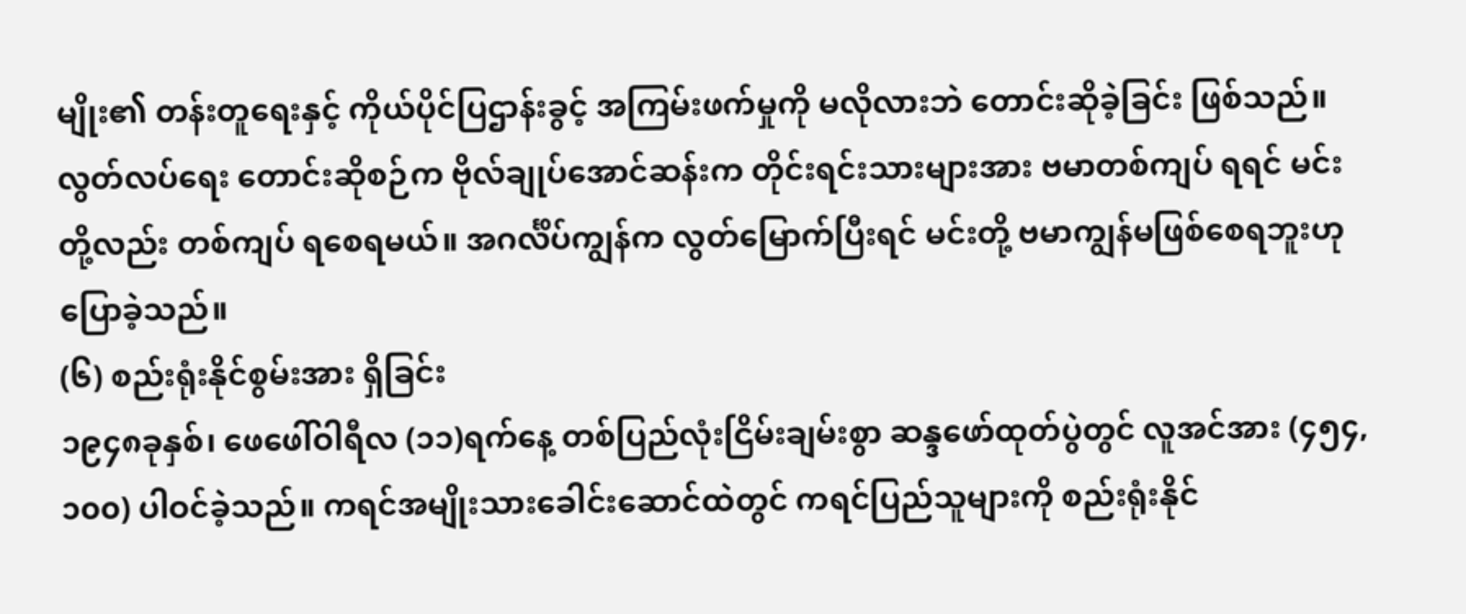မျိုး၏ တန်းတူရေးနှင့် ကိုယ်ပိုင်ပြဌာန်းခွင့် အကြမ်းဖက်မှုကို မလိုလားဘဲ တောင်းဆိုခဲ့ခြင်း ဖြစ်သည်။ လွတ်လပ်ရေး တောင်းဆိုစဉ်က ဗိုလ်ချုပ်အောင်ဆန်းက တိုင်းရင်းသားများအား ဗမာတစ်ကျပ် ရရင် မင်းတို့လည်း တစ်ကျပ် ရစေရမယ်။ အဂင်္လိပ်ကျွန်က လွတ်မြောက်ပြီးရင် မင်းတို့ ဗမာကျွန်မဖြစ်စေရဘူးဟု ပြောခဲ့သည်။
(၆) စည်းရုံးနိုင်စွမ်းအား ရှိခြင်း
၁၉၄၈ခုနှစ်၊ ဖေဖေါ်ဝါရီလ (၁၁)ရက်နေ့ တစ်ပြည်လုံးငြိမ်းချမ်းစွာ ဆန္ဒဖော်ထုတ်ပွဲတွင် လူအင်အား (၄၅၄,၁၀၀) ပါဝင်ခဲ့သည်။ ကရင်အမျိုးသားခေါင်းဆောင်ထဲတွင် ကရင်ပြည်သူများကို စည်းရုံးနိုင်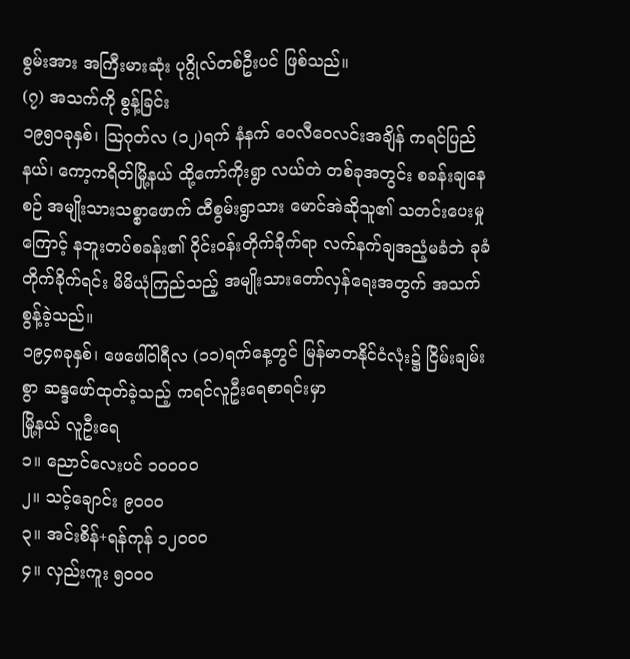စွမ်းအား အကြီးမားဆုံး ပုဂ္ဂိုလ်တစ်ဦးပင် ဖြစ်သည်။
(၇) အသက်ကို စွန့်ခြင်း
၁၉၅ဝခုနှစ်၊ ဩဂုတ်လ (၁၂)ရက် နံနက် ဝေလီဝေလင်းအချိန် ကရင်ပြည်နယ်၊ ကော့ကရိတ်မြို့နယ် ထို့ကော်ကိုးရွာ လယ်တဲ တစ်ခုအတွင်း စခန်းချနေစဉ် အမျိုးသားသစ္စာဖောက် ထီစွမ်းရွာသား မောင်အဲဆိုသူ၏ သတင်းပေးမှုကြောင့် နဘူးတပ်စခန်း၏ ဝိုင်းဝန်းတိုက်ခိုက်ရာ လက်နက်ချအညံ့မခံဘဲ ခုခံတိုက်ခိုက်ရင်း မိမိယုံကြည်သည့် အမျိုးသားတော်လှန်ရေးအတွက် အသက် စွန့်ခဲ့သည်။
၁၉၄၈ခုနှစ်၊ ဖေဖေါ်ဝါရီလ (၁၁)ရက်နေ့တွင် မြန်မာတနိုင်ငံလုံး၌ ငြိမ်းချမ်းစွာ ဆန္ဒဖော်ထုတ်ခဲ့သည့် ကရင်လူဦးရေစာရင်းမှာ
မြို့နယ် လူဦးရေ
၁။ ညောင်လေးပင် ၁၀၀၀၀
၂။ သင့်ချောင်း ၉၀၀၀
၃။ အင်းစိန်+ရန်ကုန် ၁၂၀၀၀
၄။ လှည်းကူး ၅၀၀၀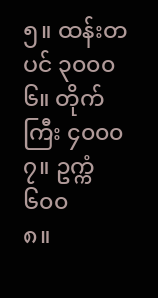၅။ ထန်းတပင် ၃၀၀၀
၆။ တိုက်ကြီး ၄၀၀၀
၇။ ဥက္ကံ ၆၀၀
၈။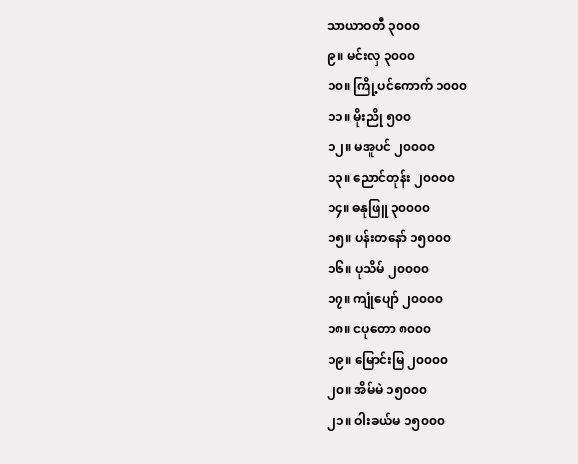သာယာဝတီ ၃၀၀၀
၉။ မင်းလှ ၃၀၀၀
၁၀။ ကြို့ပင်ကောက် ၁၀၀၀
၁၁။ မိုးညို ၅၀၀
၁၂။ မအူပင် ၂၀၀၀၀
၁၃။ ညောင်တုန်း ၂၀၀၀၀
၁၄။ ဓနုဖြူ ၃၀၀၀၀
၁၅။ ပန်းတနော် ၁၅၀၀၀
၁၆။ ပုသိမ် ၂၀၀၀၀
၁၇။ ကျုံပျော် ၂၀၀၀၀
၁၈။ ငပုတော ၈၀၀၀
၁၉။ မြောင်းမြ ၂၀၀၀၀
၂၀။ အိမ်မဲ ၁၅၀၀၀
၂၁။ ဝါးခယ်မ ၁၅၀၀၀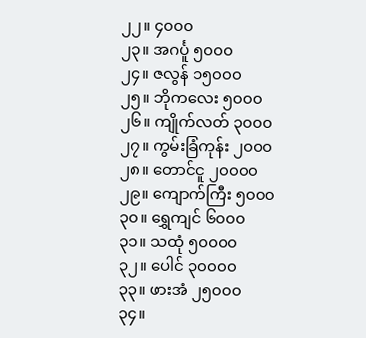၂၂။ ၄၀၀၀
၂၃။ အဂင်္ပူ ၅၀၀၀
၂၄။ ဇလွန် ၁၅၀၀၀
၂၅။ ဘိုကလေး ၅၀၀၀
၂၆။ ကျိုက်လတ် ၃၀၀၀
၂၇။ ကွမ်းခြံကုန်း ၂၀၀၀
၂၈။ တောင်ငူ ၂၀၀၀၀
၂၉။ ကျောက်ကြီး ၅၀၀၀
၃၀။ ရွှေကျင် ၆၀၀၀
၃၁။ သထုံ ၅၀၀၀၀
၃၂။ ပေါင် ၃၀၀၀၀
၃၃။ ဖားအံ ၂၅၀၀၀
၃၄။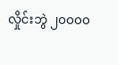လှိုင်းဘွဲ ၂၀၀၀၀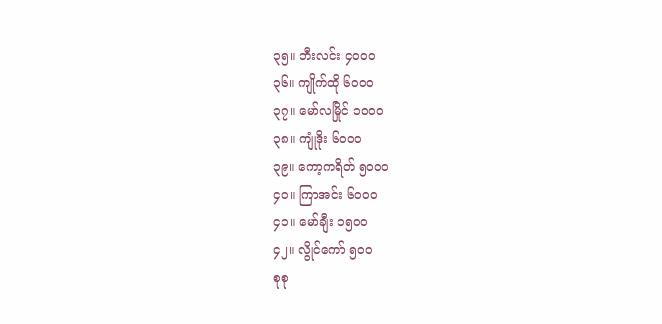၃၅။ ဘီးလင်း ၄၀၀၀
၃၆။ ကျိုက်ထို ၆၀၀၀
၃၇။ မော်လမြိုင် ၁၀၀၀
၃၈။ ကျုံဒိုး ၆၀၀၀
၃၉။ ကော့ကရိတ် ၅၀၀၀
၄၀။ ကြာအင်း ၆၀၀၀
၄၁။ မော်ချီး ၁၅၀၀
၄၂။ လွိုင်ကော် ၅၀ဝ
စုစု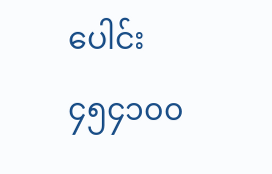ပေါင်း ၄၅၄၁၀၀